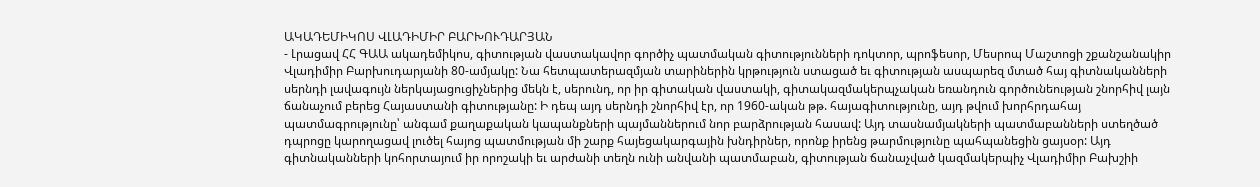ԱԿԱԴԵՄԻԿՈՍ ՎԼԱԴԻՄԻՐ ԲԱՐԽՈՒԴԱՐՅԱՆ
- Լրացավ ՀՀ ԳԱԱ ակադեմիկոս, գիտության վաստակավոր գործիչ պատմական գիտությունների դոկտոր, պրոֆեսոր, Մեսրոպ Մաշտոցի շքանշանակիր Վլադիմիր Բարխուդարյանի 80-ամյակը: Նա հետպատերազմյան տարիներին կրթություն ստացած եւ գիտության ասպարեզ մտած հայ գիտնականների սերնդի լավագույն ներկայացուցիչներից մեկն է, սերունդ, որ իր գիտական վաստակի, գիտակազմակերպչական եռանդուն գործունեության շնորհիվ լայն ճանաչում բերեց Հայաստանի գիտությանը: Ի դեպ այդ սերնդի շնորհիվ էր, որ 1960-ական թթ. հայագիտությունը, այդ թվում խորհրդահայ պատմագրությունը՝ անգամ քաղաքական կապանքների պայմաններում նոր բարձրության հասավ: Այդ տասնամյակների պատմաբանների ստեղծած դպրոցը կարողացավ լուծել հայոց պատմության մի շարք հայեցակարգային խնդիրներ, որոնք իրենց թարմությունը պահպանեցին ցայսօր: Այդ գիտնականների կոհորտայում իր որոշակի եւ արժանի տեղն ունի անվանի պատմաբան, գիտության ճանաչված կազմակերպիչ Վլադիմիր Բախշիի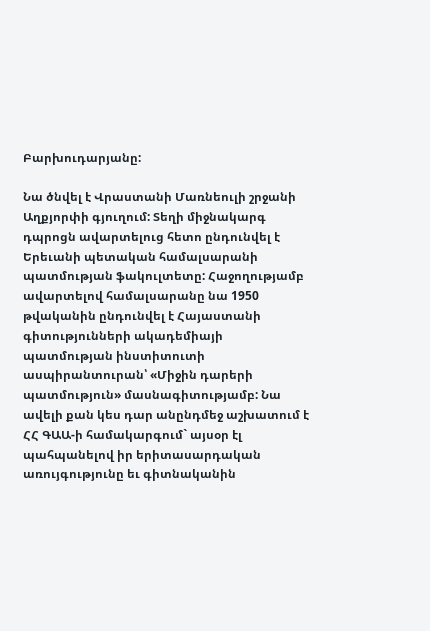Բարխուդարյանը:

Նա ծնվել է Վրաստանի Մառնեուլի շրջանի Աղքյորփի գյուղում: Տեղի միջնակարգ դպրոցն ավարտելուց հետո ընդունվել է Երեւանի պետական համալսարանի պատմության ֆակուլտետը: Հաջողությամբ ավարտելով համալսարանը նա 1950 թվականին ընդունվել է Հայաստանի գիտությունների ակադեմիայի պատմության ինստիտուտի ասպիրանտուրան՝ «Միջին դարերի պատմություն» մասնագիտությամբ: Նա ավելի քան կես դար անընդմեջ աշխատում է ՀՀ ԳԱԱ-ի համակարգում` այսօր էլ պահպանելով իր երիտասարդական առույգությունը եւ գիտնականին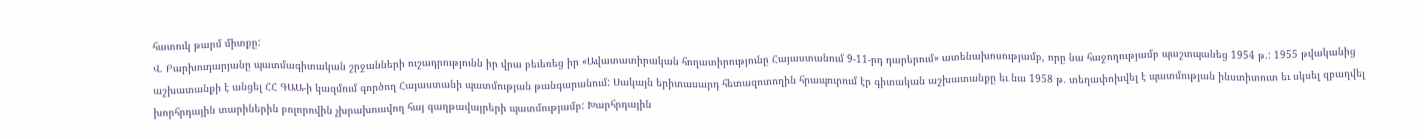հատուկ թարմ միտքը:
Վ. Բարխուդարյանը պատմագիտական շրջանների ուշադրությունն իր վրա բեւեռեց իր «Ավատատիրական հողատիրությունը Հայաստանում 9-11-րդ դարերում» ատենախոսությամբ, որը նա հաջողությամբ պաշտպանեց 1954 թ.: 1955 թվականից աշխատանքի է անցել ՀՀ ԳԱԱ-ի կազմում գործող Հայաստանի պատմության թանգարանում: Սակայն երիտասարդ հետազոտողին հրապուրում էր գիտական աշխատանքը եւ նա 1958 թ. տեղափոխվել է պատմության ինստիտուտ եւ սկսել զբաղվել խորհրդային տարիներին բոլորովին չխրախուսվող հայ գաղթավայրերի պատմությամբ: Խարհրդային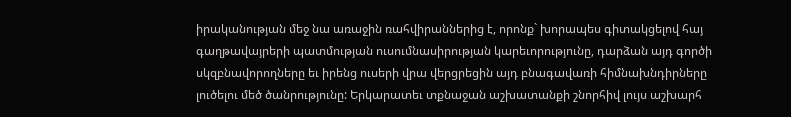իրականության մեջ նա առաջին ռահվիրաններից է, որոնք` խորապես գիտակցելով հայ գաղթավայրերի պատմության ուսումնասիրության կարեւորությունը, դարձան այդ գործի սկզբնավորողները եւ իրենց ուսերի վրա վերցրեցին այդ բնագավառի հիմնախնդիրները լուծելու մեծ ծանրությունը: Երկարատեւ տքնաջան աշխատանքի շնորհիվ լույս աշխարհ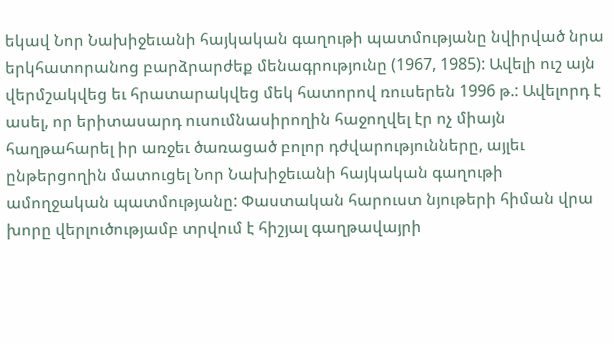եկավ Նոր Նախիջեւանի հայկական գաղութի պատմությանը նվիրված նրա երկհատորանոց բարձրարժեք մենագրությունը (1967, 1985): Ավելի ուշ այն վերմշակվեց եւ հրատարակվեց մեկ հատորով ռուսերեն 1996 թ.: Ավելորդ է ասել, որ երիտասարդ ուսումնասիրողին հաջողվել էր ոչ միայն հաղթահարել իր առջեւ ծառացած բոլոր դժվարությունները, այլեւ ընթերցողին մատուցել Նոր Նախիջեւանի հայկական գաղութի ամողջական պատմությանը: Փաստական հարուստ նյութերի հիման վրա խորը վերլուծությամբ տրվում է հիշյալ գաղթավայրի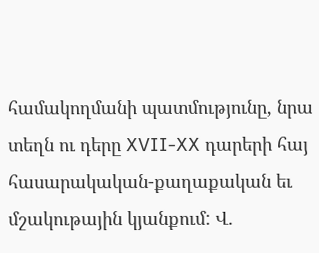համակողմանի պատմությունը, նրա տեղն ու դերը XVII-XX դարերի հայ հասարակական-քաղաքական եւ մշակութային կյանքում: Վ.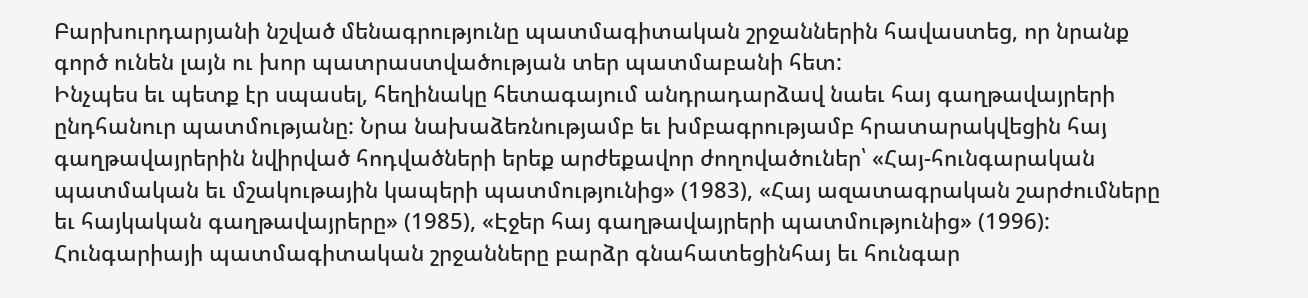Բարխուրդարյանի նշված մենագրությունը պատմագիտական շրջաններին հավաստեց, որ նրանք գործ ունեն լայն ու խոր պատրաստվածության տեր պատմաբանի հետ:
Ինչպես եւ պետք էր սպասել, հեղինակը հետագայում անդրադարձավ նաեւ հայ գաղթավայրերի ընդհանուր պատմությանը: Նրա նախաձեռնությամբ եւ խմբագրությամբ հրատարակվեցին հայ գաղթավայրերին նվիրված հոդվածների երեք արժեքավոր ժողովածուներ՝ «Հայ-հունգարական պատմական եւ մշակութային կապերի պատմությունից» (1983), «Հայ ազատագրական շարժումները եւ հայկական գաղթավայրերը» (1985), «Էջեր հայ գաղթավայրերի պատմությունից» (1996): Հունգարիայի պատմագիտական շրջանները բարձր գնահատեցինհայ եւ հունգար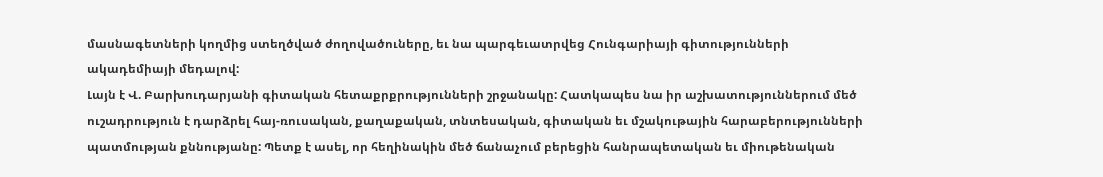մասնագետների կողմից ստեղծված ժողովածուները, եւ նա պարգեւատրվեց Հունգարիայի գիտությունների ակադեմիայի մեդալով:
Լայն է Վ. Բարխուդարյանի գիտական հետաքրքրությունների շրջանակը: Հատկապես նա իր աշխատություններում մեծ ուշադրություն է դարձրել հայ-ռուսական, քաղաքական, տնտեսական, գիտական եւ մշակութային հարաբերությունների պատմության քննությանը: Պետք է ասել, որ հեղինակին մեծ ճանաչում բերեցին հանրապետական եւ միութենական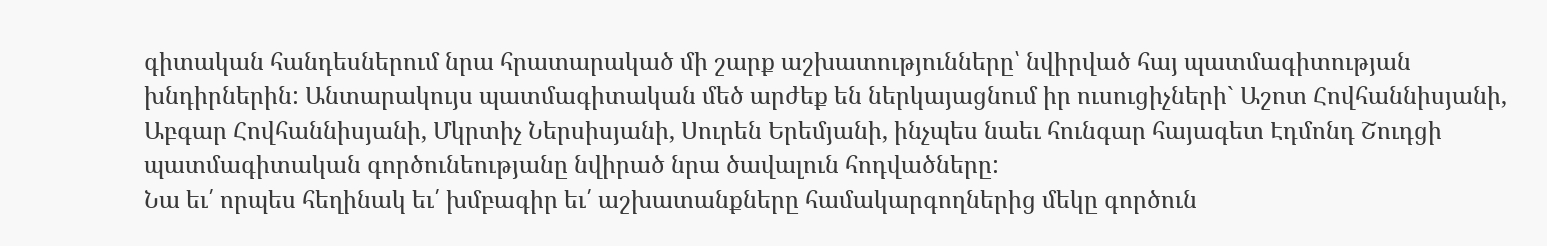գիտական հանդեսներում նրա հրատարակած մի շարք աշխատությունները՝ նվիրված հայ պատմագիտության խնդիրներին: Անտարակույս պատմագիտական մեծ արժեք են ներկայացնում իր ուսուցիչների` Աշոտ Հովհաննիսյանի, Աբգար Հովհաննիսյանի, Մկրտիչ Ներսիսյանի, Սուրեն Երեմյանի, ինչպես նաեւ հունգար հայագետ Էդմոնդ Շուդցի պատմագիտական գործունեությանը նվիրած նրա ծավալուն հոդվածները:
Նա եւ՛ որպես հեղինակ եւ՛ խմբագիր եւ՛ աշխատանքները համակարգողներից մեկը գործուն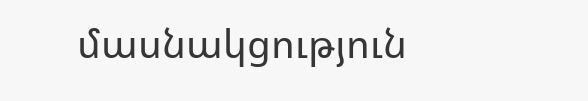մասնակցություն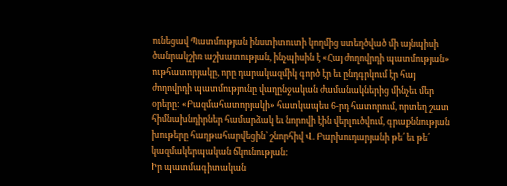ունեցավ Պատմության ինստիտուտի կողմից ստեղծված մի այնպիսի ծանրակշիռ աշխատության, ինչպիսին է «Հայ ժողովրդի պատմության» ութհատորյակը, որը դարակազմիկ գործ էր եւ ընդգրկում էր հայ ժողովրդի պատմությունը վաղընջական ժամանակներից մինչեւ մեր օրերը: «Բազմահատորյակի» հատկապես 6-րդ հատորում, որտեղ շատ հիմնախնդիրներ համարձակ եւ նորովի էին վերլուծվում, գրաքննության խութերը հաղթահարվեցին՝ շնորհիվ Վ. Բարխուդարյանի թե՛ եւ թե՛ կազմակերպական ճկունության:
Իր պատմագիտական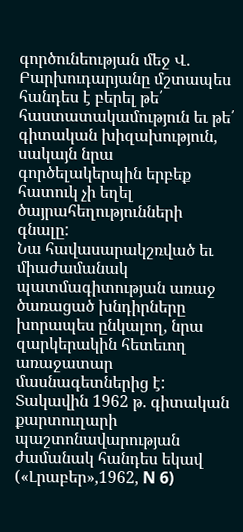գործունեության մեջ Վ. Բարխուդարյանը մշտապես հանդես է բերել թե՛ հաստատակամություն եւ թե՛ գիտական խիզախություն, սակայն նրա գործելակերպին երբեք հատուկ չի եղել ծայրահեղությունների գնալը:
Նա հավասարակշռված եւ միաժամանակ պատմագիտության առաջ ծառացած խնդիրները խորապես ընկալող, նրա զարկերակին հետեւող առաջատար մասնագետներից է: Տակավին 1962 թ. գիտական քարտուղարի պաշտոնավարության ժամանակ հանդես եկավ («Լրաբեր»,1962, N 6)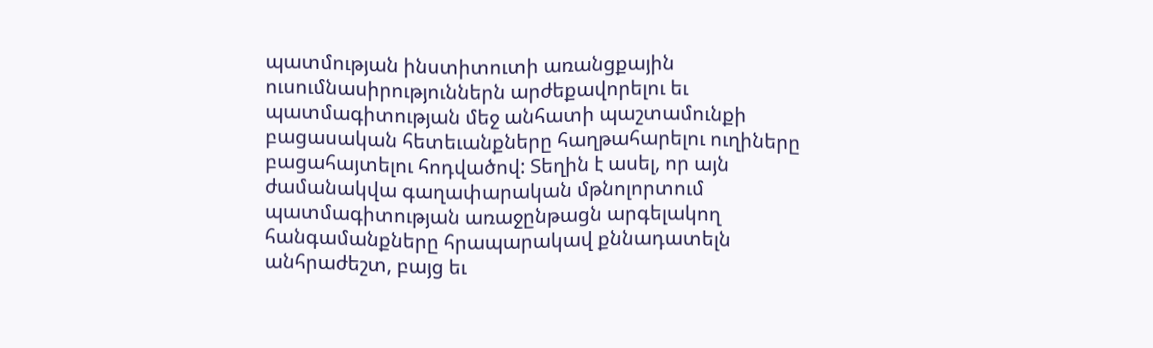պատմության ինստիտուտի առանցքային ուսումնասիրություններն արժեքավորելու եւ պատմագիտության մեջ անհատի պաշտամունքի բացասական հետեւանքները հաղթահարելու ուղիները բացահայտելու հոդվածով: Տեղին է ասել, որ այն ժամանակվա գաղափարական մթնոլորտում պատմագիտության առաջընթացն արգելակող հանգամանքները հրապարակավ քննադատելն անհրաժեշտ, բայց եւ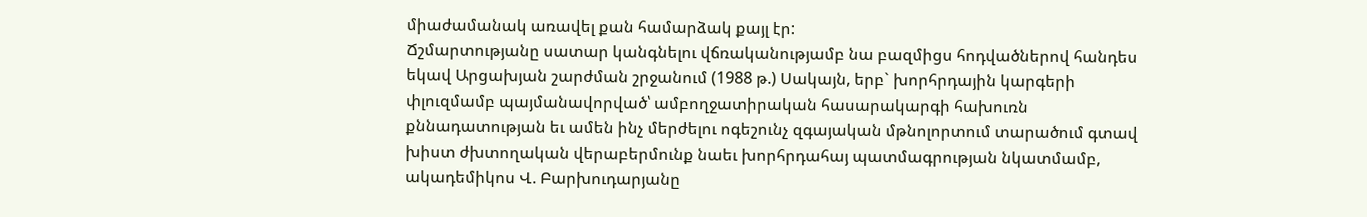միաժամանակ առավել քան համարձակ քայլ էր:
Ճշմարտությանը սատար կանգնելու վճռականությամբ նա բազմիցս հոդվածներով հանդես եկավ Արցախյան շարժման շրջանում (1988 թ.) Սակայն, երբ` խորհրդային կարգերի փլուզմամբ պայմանավորված՝ ամբողջատիրական հասարակարգի հախուռն քննադատության եւ ամեն ինչ մերժելու ոգեշունչ զգայական մթնոլորտում տարածում գտավ խիստ ժխտողական վերաբերմունք նաեւ խորհրդահայ պատմագրության նկատմամբ, ակադեմիկոս Վ. Բարխուդարյանը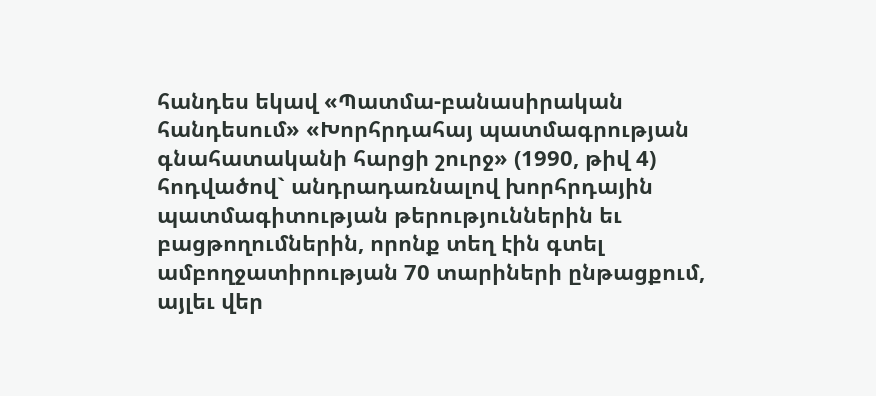հանդես եկավ «Պատմա-բանասիրական հանդեսում» «Խորհրդահայ պատմագրության գնահատականի հարցի շուրջ» (1990, թիվ 4) հոդվածով` անդրադառնալով խորհրդային պատմագիտության թերություններին եւ բացթողումներին, որոնք տեղ էին գտել ամբողջատիրության 70 տարիների ընթացքում, այլեւ վեր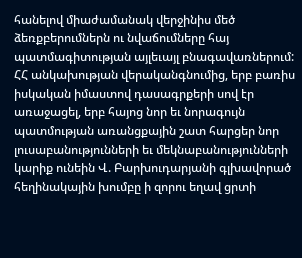հանելով միաժամանակ վերջինիս մեծ ձեռքբերումներն ու նվաճումները հայ պատմագիտության այլեւայլ բնագավառներում:
ՀՀ անկախության վերականգնումից, երբ բառիս իսկական իմաստով դասագրքերի սով էր առաջացել, երբ հայոց նոր եւ նորագույն պատմության առանցքային շատ հարցեր նոր լուսաբանությունների եւ մեկնաբանությունների կարիք ունեին Վ. Բարխուդարյանի գլխավորած հեղինակային խումբը ի զորու եղավ ցրտի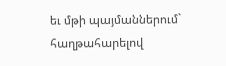եւ մթի պայմաններում` հաղթահարելով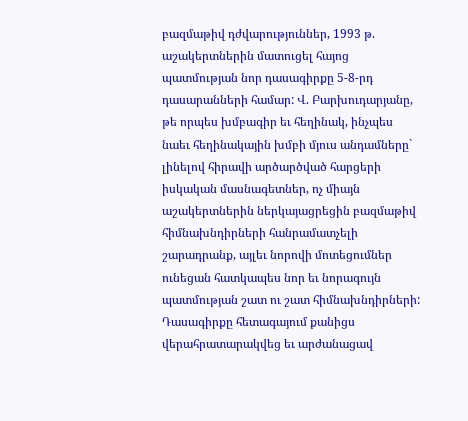բազմաթիվ դժվարություններ, 1993 թ. աշակերտներին մատուցել հայոց պատմության նոր դասագիրքը 5-8-րդ դասարանների համար: Վ. Բարխուդարյանը, թե որպես խմբագիր եւ հեղինակ, ինչպես նաեւ հեղինակային խմբի մյուս անդամները` լինելով հիրավի արծարծված հարցերի իսկական մասնագետներ, ոչ միայն աշակերտներին ներկայացրեցին բազմաթիվ հիմնախնդիրների հանրամատչելի շարադրանք, այլեւ նորովի մոտեցումներ ունեցան հատկապես նոր եւ նորագույն պատմության շատ ու շատ հիմնախնդիրների: Դասագիրքը հետագայում քանիցս վերահրատարակվեց եւ արժանացավ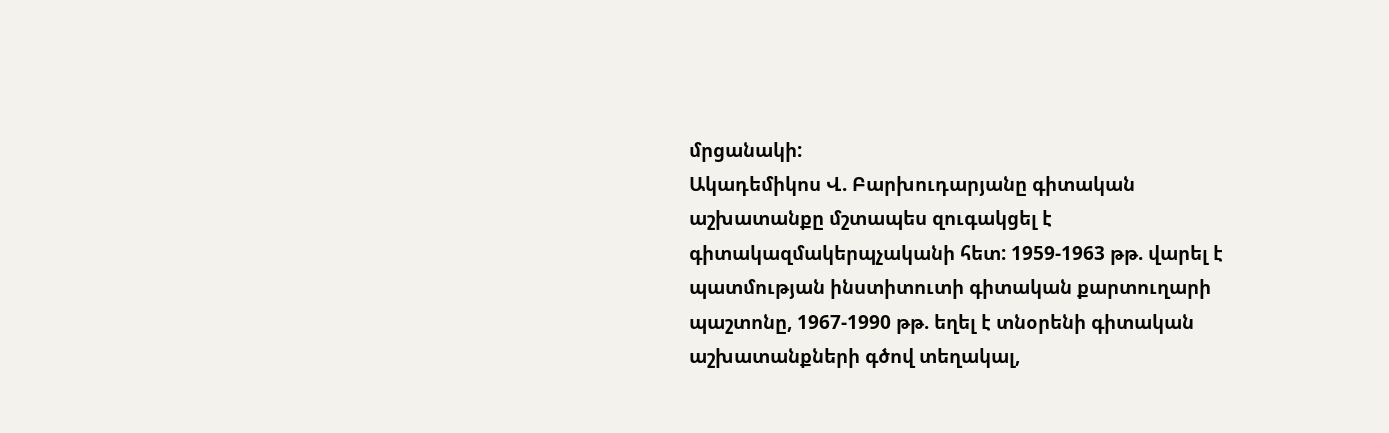մրցանակի:
Ակադեմիկոս Վ. Բարխուդարյանը գիտական աշխատանքը մշտապես զուգակցել է գիտակազմակերպչականի հետ: 1959-1963 թթ. վարել է պատմության ինստիտուտի գիտական քարտուղարի պաշտոնը, 1967-1990 թթ. եղել է տնօրենի գիտական աշխատանքների գծով տեղակալ,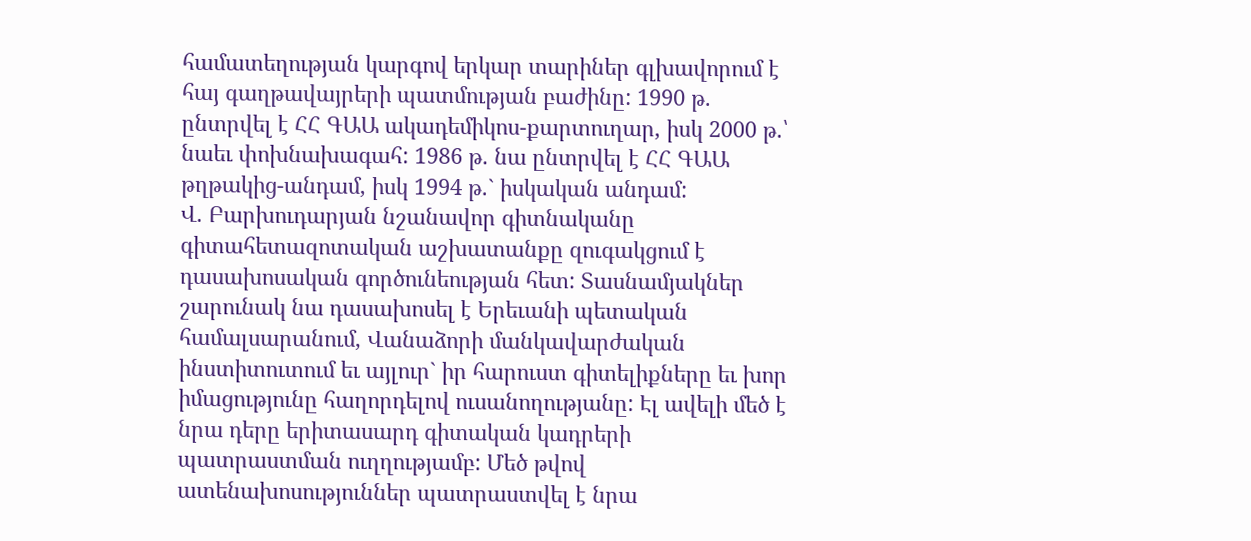համատեղության կարգով երկար տարիներ գլխավորում է հայ գաղթավայրերի պատմության բաժինը: 1990 թ. ընտրվել է ՀՀ ԳԱԱ ակադեմիկոս-քարտուղար, իսկ 2000 թ.՝ նաեւ փոխնախագահ: 1986 թ. նա ընտրվել է ՀՀ ԳԱԱ թղթակից-անդամ, իսկ 1994 թ.` իսկական անդամ:
Վ. Բարխուդարյան նշանավոր գիտնականը գիտահետազոտական աշխատանքը զուգակցում է դասախոսական գործունեության հետ: Տասնամյակներ շարունակ նա դասախոսել է Երեւանի պետական համալսարանում, Վանաձորի մանկավարժական ինստիտուտում եւ այլուր` իր հարուստ գիտելիքները եւ խոր իմացությունը հաղորդելով ուսանողությանը: Էլ ավելի մեծ է նրա դերը երիտասարդ գիտական կադրերի պատրաստման ուղղությամբ: Մեծ թվով ատենախոսություններ պատրաստվել է նրա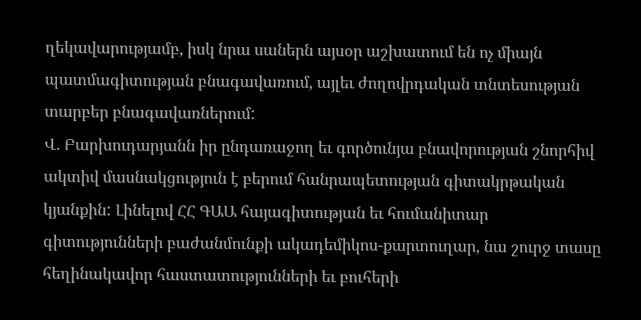ղեկավարությամբ, իսկ նրա սաներն այսօր աշխատում են ոչ միայն պատմագիտության բնագավառում, այլեւ ժողովրդական տնտեսության տարբեր բնագավառներում:
Վ. Բարխուդարյանն իր ընդառաջող եւ գործունյա բնավորության շնորհիվ ակտիվ մասնակցություն է բերում հանրապետության գիտակրթական կյանքին: Լինելով ՀՀ ԳԱԱ հայագիտության եւ հումանիտար գիտությունների բաժանմունքի ակադեմիկոս-քարտուղար, նա շուրջ տասը հեղինակավոր հաստատությունների եւ բուհերի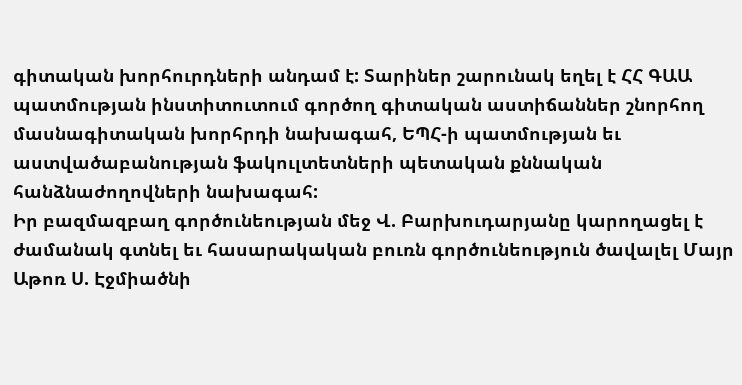գիտական խորհուրդների անդամ է: Տարիներ շարունակ եղել է ՀՀ ԳԱԱ պատմության ինստիտուտում գործող գիտական աստիճաններ շնորհող մասնագիտական խորհրդի նախագահ, ԵՊՀ-ի պատմության եւ աստվածաբանության ֆակուլտետների պետական քննական հանձնաժողովների նախագահ:
Իր բազմազբաղ գործունեության մեջ Վ. Բարխուդարյանը կարողացել է ժամանակ գտնել եւ հասարակական բուռն գործունեություն ծավալել Մայր Աթոռ Ս. Էջմիածնի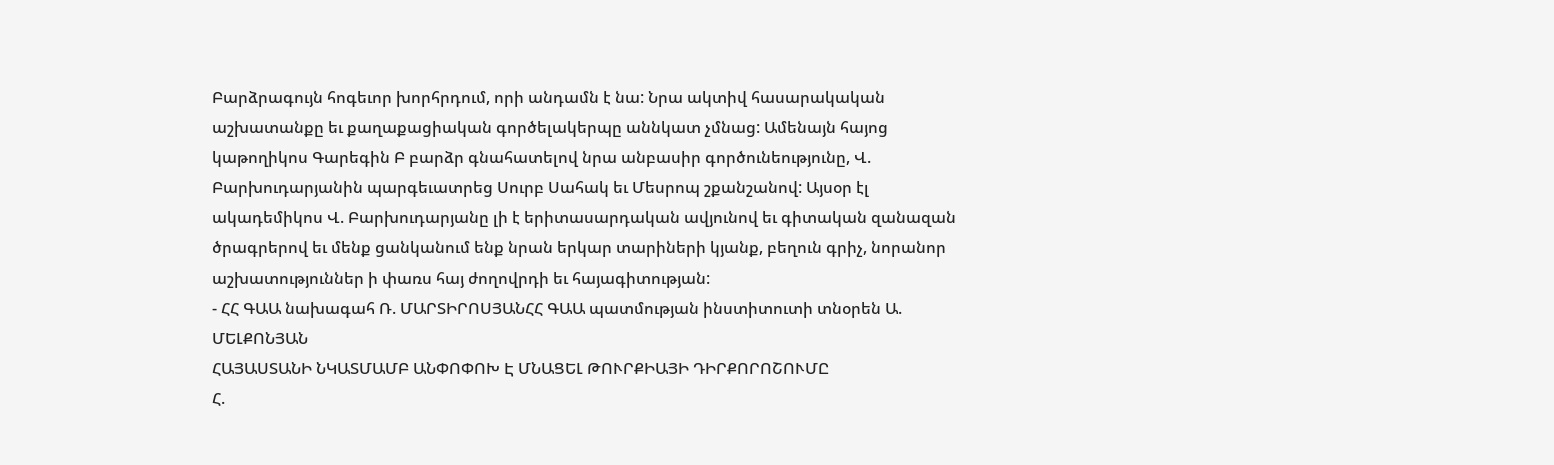Բարձրագույն հոգեւոր խորհրդում, որի անդամն է նա: Նրա ակտիվ հասարակական աշխատանքը եւ քաղաքացիական գործելակերպը աննկատ չմնաց: Ամենայն հայոց կաթողիկոս Գարեգին Բ բարձր գնահատելով նրա անբասիր գործունեությունը, Վ. Բարխուդարյանին պարգեւատրեց Սուրբ Սահակ եւ Մեսրոպ շքանշանով: Այսօր էլ ակադեմիկոս Վ. Բարխուդարյանը լի է երիտասարդական ավյունով եւ գիտական զանազան ծրագրերով եւ մենք ցանկանում ենք նրան երկար տարիների կյանք, բեղուն գրիչ, նորանոր աշխատություններ ի փառս հայ ժողովրդի եւ հայագիտության:
- ՀՀ ԳԱԱ նախագահ Ռ. ՄԱՐՏԻՐՈՍՅԱՆՀՀ ԳԱԱ պատմության ինստիտուտի տնօրեն Ա. ՄԵԼՔՈՆՅԱՆ
ՀԱՅԱՍՏԱՆԻ ՆԿԱՏՄԱՄԲ ԱՆՓՈՓՈԽ Է ՄՆԱՑԵԼ ԹՈՒՐՔԻԱՅԻ ԴԻՐՔՈՐՈՇՈՒՄԸ
Հ.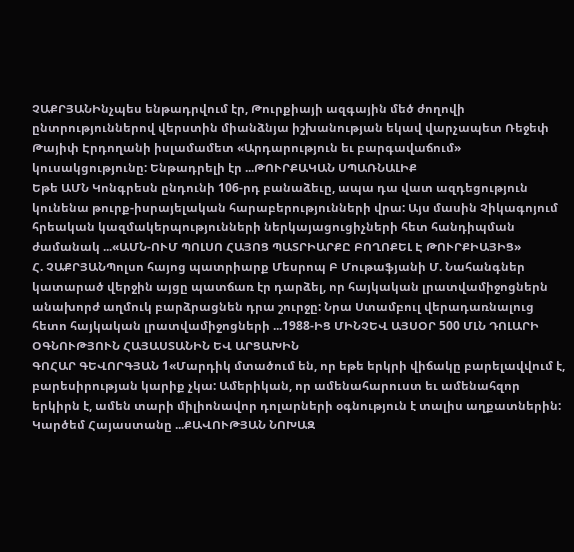ՉԱՔՐՅԱՆԻնչպես ենթադրվում էր, Թուրքիայի ազգային մեծ ժողովի ընտրություններով վերստին միանձնյա իշխանության եկավ վարչապետ Ռեջեփ Թայիփ Էրդողանի իսլամամետ «Արդարություն եւ բարգավաճում» կուսակցությունը: Ենթադրելի էր ...ԹՈՒՐՔԱԿԱՆ ՍՊԱՌՆԱԼԻՔ
Եթե ԱՄՆ Կոնգրեսն ընդունի 106-րդ բանաձեւը, ապա դա վատ ազդեցություն կունենա թուրք-իսրայելական հարաբերությունների վրա: Այս մասին Չիկագոյում հրեական կազմակերպությունների ներկայացուցիչների հետ հանդիպման ժամանակ ...«ԱՄՆ-ՈՒՄ ՊՈԼՍՈ ՀԱՅՈՑ ՊԱՏՐԻԱՐՔԸ ԲՈՂՈՔԵԼ Է ԹՈՒՐՔԻԱՅԻՑ»
Հ. ՉԱՔՐՅԱՆՊոլսո հայոց պատրիարք Մեսրոպ Բ Մութաֆյանի Մ. Նահանգներ կատարած վերջին այցը պատճառ էր դարձել, որ հայկական լրատվամիջոցներն անախորժ աղմուկ բարձրացնեն դրա շուրջը: Նրա Ստամբուլ վերադառնալուց հետո հայկական լրատվամիջոցների ...1988-ԻՑ ՄԻՆՉԵՎ ԱՅՍՕՐ 500 ՄԼՆ ԴՈԼԱՐԻ ՕԳՆՈՒԹՅՈՒՆ ՀԱՅԱՍՏԱՆԻՆ ԵՎ ԱՐՑԱԽԻՆ
ԳՈՀԱՐ ԳԵՎՈՐԳՅԱՆ 1«Մարդիկ մտածում են, որ եթե երկրի վիճակը բարելավվում է, բարեսիրության կարիք չկա: Ամերիկան, որ ամենահարուստ եւ ամենահզոր երկիրն է, ամեն տարի միլիոնավոր դոլարների օգնություն է տալիս աղքատներին: Կարծեմ Հայաստանը ...ՔԱՎՈՒԹՅԱՆ ՆՈԽԱԶ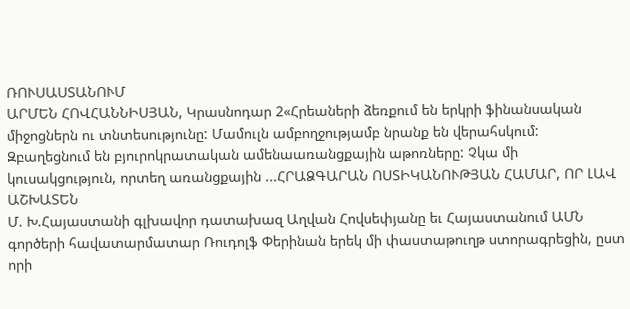ՌՈՒՍԱՍՏԱՆՈՒՄ
ԱՐՄԵՆ ՀՈՎՀԱՆՆԻՍՅԱՆ, Կրասնոդար 2«Հրեաների ձեռքում են երկրի ֆինանսական միջոցներն ու տնտեսությունը: Մամուլն ամբողջությամբ նրանք են վերահսկում: Զբաղեցնում են բյուրոկրատական ամենաառանցքային աթոռները: Չկա մի կուսակցություն, որտեղ առանցքային ...ՀՐԱՁԳԱՐԱՆ ՈՍՏԻԿԱՆՈՒԹՅԱՆ ՀԱՄԱՐ, ՈՐ ԼԱՎ ԱՇԽԱՏԵՆ
Մ. Խ.Հայաստանի գլխավոր դատախազ Աղվան Հովսեփյանը եւ Հայաստանում ԱՄՆ գործերի հավատարմատար Ռուդոլֆ Փերինան երեկ մի փաստաթուղթ ստորագրեցին, ըստ որի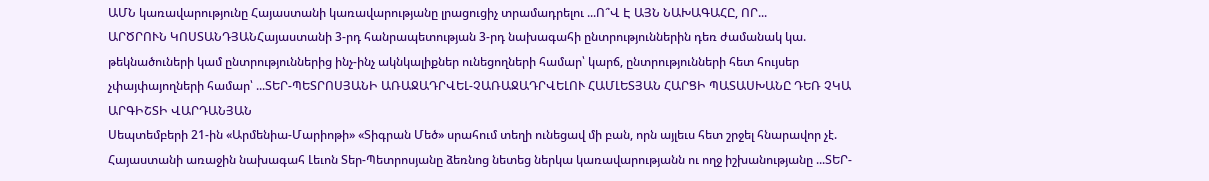ԱՄՆ կառավարությունը Հայաստանի կառավարությանը լրացուցիչ տրամադրելու ...Ո՞Վ Է ԱՅՆ ՆԱԽԱԳԱՀԸ, ՈՐ...
ԱՐԾՐՈՒՆ ԿՈՍՏԱՆԴՅԱՆՀայաստանի 3-րդ հանրապետության 3-րդ նախագահի ընտրություններին դեռ ժամանակ կա. թեկնածուների կամ ընտրություններից ինչ-ինչ ակնկալիքներ ունեցողների համար՝ կարճ, ընտրությունների հետ հույսեր չփայփայողների համար՝ ...ՏԵՐ-ՊԵՏՐՈՍՅԱՆԻ ԱՌԱՋԱԴՐՎԵԼ-ՉԱՌԱՋԱԴՐՎԵԼՈՒ ՀԱՄԼԵՏՅԱՆ ՀԱՐՑԻ ՊԱՏԱՍԽԱՆԸ ԴԵՌ ՉԿԱ
ԱՐԳԻՇՏԻ ՎԱՐԴԱՆՅԱՆ
Սեպտեմբերի 21-ին «Արմենիա-Մարիոթի» «Տիգրան Մեծ» սրահում տեղի ունեցավ մի բան, որն այլեւս հետ շրջել հնարավոր չէ. Հայաստանի առաջին նախագահ Լեւոն Տեր-Պետրոսյանը ձեռնոց նետեց ներկա կառավարությանն ու ողջ իշխանությանը ...ՏԵՐ-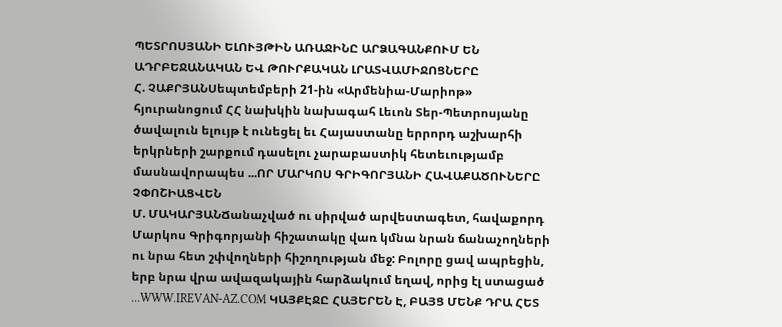ՊԵՏՐՈՍՅԱՆԻ ԵԼՈՒՅԹԻՆ ԱՌԱՋԻՆԸ ԱՐՁԱԳԱՆՔՈՒՄ ԵՆ ԱԴՐԲԵՋԱՆԱԿԱՆ ԵՎ ԹՈՒՐՔԱԿԱՆ ԼՐԱՏՎԱՄԻՋՈՑՆԵՐԸ
Հ. ՉԱՔՐՅԱՆՍեպտեմբերի 21-ին «Արմենիա-Մարիոթ» հյուրանոցում ՀՀ նախկին նախագահ Լեւոն Տեր-Պետրոսյանը ծավալուն ելույթ է ունեցել եւ Հայաստանը երրորդ աշխարհի երկրների շարքում դասելու չարաբաստիկ հետեւությամբ մասնավորապես ...ՈՐ ՄԱՐԿՈՍ ԳՐԻԳՈՐՅԱՆԻ ՀԱՎԱՔԱԾՈՒՆԵՐԸ ՉՓՈՇԻԱՑՎԵՆ
Մ. ՄԱԿԱՐՅԱՆՃանաչված ու սիրված արվեստագետ, հավաքորդ Մարկոս Գրիգորյանի հիշատակը վառ կմնա նրան ճանաչողների ու նրա հետ շփվողների հիշողության մեջ: Բոլորը ցավ ապրեցին, երբ նրա վրա ավազակային հարձակում եղավ, որից էլ ստացած ...WWW.IREVAN-AZ.COM ԿԱՅՔԷՋԸ ՀԱՅԵՐԵՆ Է, ԲԱՅՑ ՄԵՆՔ ԴՐԱ ՀԵՏ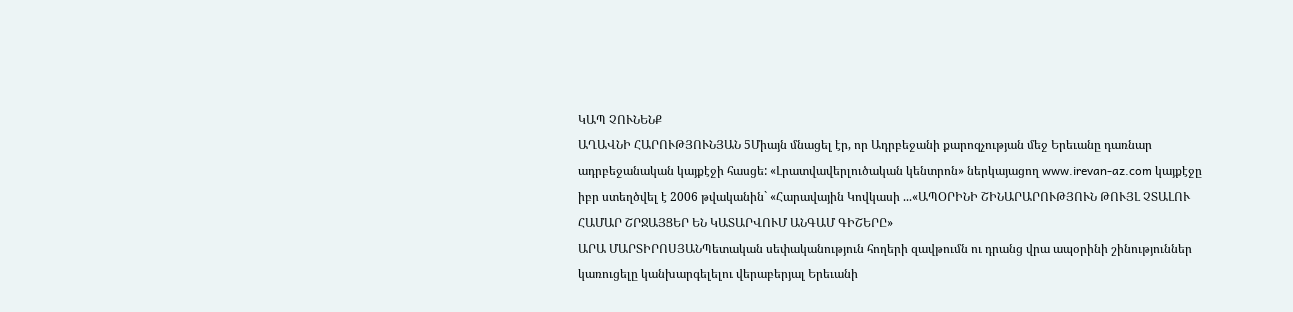ԿԱՊ ՉՈՒՆԵՆՔ
ԱՂԱՎՆԻ ՀԱՐՈՒԹՅՈՒՆՅԱՆ 5Միայն մնացել էր, որ Ադրբեջանի քարոզչության մեջ Երեւանը դառնար ադրբեջանական կայքէջի հասցե: «Լրատվավերլուծական կենտրոն» ներկայացող www.irevan-az.com կայքէջը իբր ստեղծվել է 2006 թվականին` «Հարավային Կովկասի ...«ԱՊՕՐԻՆԻ ՇԻՆԱՐԱՐՈՒԹՅՈՒՆ ԹՈՒՅԼ ՉՏԱԼՈՒ ՀԱՄԱՐ ՇՐՋԱՅՑԵՐ ԵՆ ԿԱՏԱՐՎՈՒՄ ԱՆԳԱՄ ԳԻՇԵՐԸ»
ԱՐԱ ՄԱՐՏԻՐՈՍՅԱՆՊետական սեփականություն հողերի զավթումն ու դրանց վրա ապօրինի շինություններ կառուցելը կանխարգելելու վերաբերյալ Երեւանի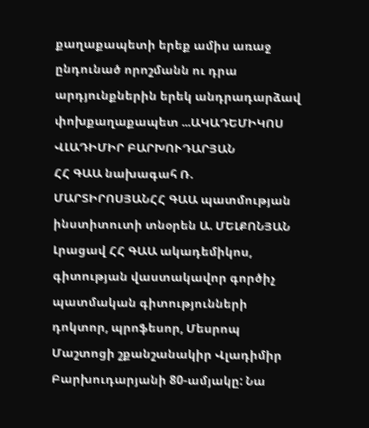քաղաքապետի երեք ամիս առաջ ընդունած որոշմանն ու դրա արդյունքներին երեկ անդրադարձավ փոխքաղաքապետ ...ԱԿԱԴԵՄԻԿՈՍ ՎԼԱԴԻՄԻՐ ԲԱՐԽՈՒԴԱՐՅԱՆ
ՀՀ ԳԱԱ նախագահ Ռ. ՄԱՐՏԻՐՈՍՅԱՆՀՀ ԳԱԱ պատմության ինստիտուտի տնօրեն Ա. ՄԵԼՔՈՆՅԱՆ
Լրացավ ՀՀ ԳԱԱ ակադեմիկոս, գիտության վաստակավոր գործիչ պատմական գիտությունների դոկտոր, պրոֆեսոր, Մեսրոպ Մաշտոցի շքանշանակիր Վլադիմիր Բարխուդարյանի 80-ամյակը: Նա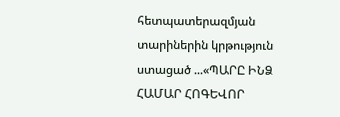հետպատերազմյան տարիներին կրթություն ստացած ...«ՊԱՐԸ ԻՆՁ ՀԱՄԱՐ ՀՈԳԵՎՈՐ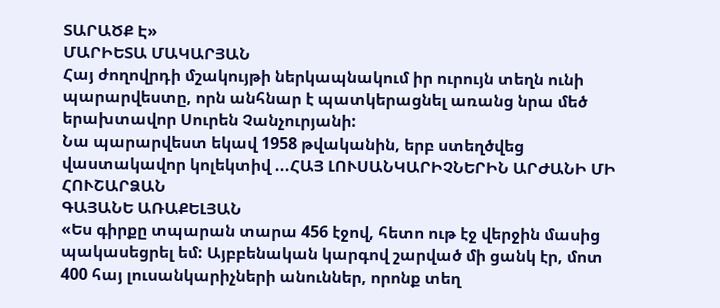ՏԱՐԱԾՔ Է»
ՄԱՐԻԵՏԱ ՄԱԿԱՐՅԱՆ
Հայ ժողովրդի մշակույթի ներկապնակում իր ուրույն տեղն ունի պարարվեստը, որն անհնար է պատկերացնել առանց նրա մեծ երախտավոր Սուրեն Չանչուրյանի:
Նա պարարվեստ եկավ 1958 թվականին, երբ ստեղծվեց վաստակավոր կոլեկտիվ ...ՀԱՅ ԼՈՒՍԱՆԿԱՐԻՉՆԵՐԻՆ ԱՐԺԱՆԻ ՄԻ ՀՈՒՇԱՐՁԱՆ
ԳԱՅԱՆԵ ԱՌԱՔԵԼՅԱՆ
«Ես գիրքը տպարան տարա 456 էջով, հետո ութ էջ վերջին մասից պակասեցրել եմ: Այբբենական կարգով շարված մի ցանկ էր, մոտ 400 հայ լուսանկարիչների անուններ, որոնք տեղ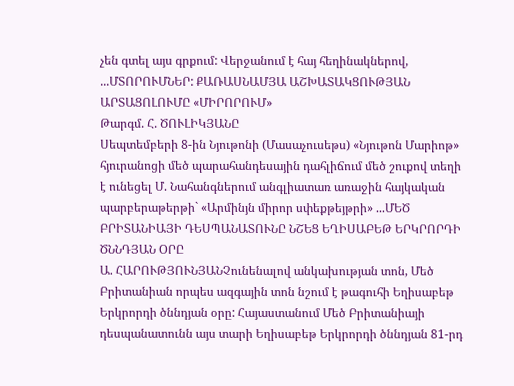չեն գտել այս գրքում: Վերջանում է հայ հեղինակներով, ...ՄՏՈՐՈՒՄՆԵՐ: ՔԱՌԱՍՆԱՄՅԱ ԱՇԽԱՏԱԿՑՈՒԹՅԱՆ ԱՐՏԱՑՈԼՈՒՄԸ «ՄԻՐՈՐՈՒՄ»
Թարգմ. Հ. ԾՈՒԼԻԿՅԱՆԸ
Սեպտեմբերի 8-ին Նյութոնի (Մասաչուսեթս) «Նյութոն Մարիոթ» հյուրանոցի մեծ պարահանդեսային դահլիճում մեծ շուքով տեղի է ունեցել Մ. Նահանգներում անգլիատառ առաջին հայկական պարբերաթերթի` «Արմինյն միրոր սփեքթեյթրի» ...ՄԵԾ ԲՐԻՏԱՆԻԱՅԻ ԴԵՍՊԱՆԱՏՈՒՆԸ ՆՇԵՑ ԵՂԻՍԱԲԵԹ ԵՐԿՐՈՐԴԻ ԾՆՆԴՅԱՆ ՕՐԸ
Ա. ՀԱՐՈՒԹՅՈՒՆՅԱՆՉունենալով անկախության տոն, Մեծ Բրիտանիան որպես ազգային տոն նշում է թագուհի Եղիսաբեթ Երկրորդի ծննդյան օրը: Հայաստանում Մեծ Բրիտանիայի դեսպանատունն այս տարի Եղիսաբեթ Երկրորդի ծննդյան 81-րդ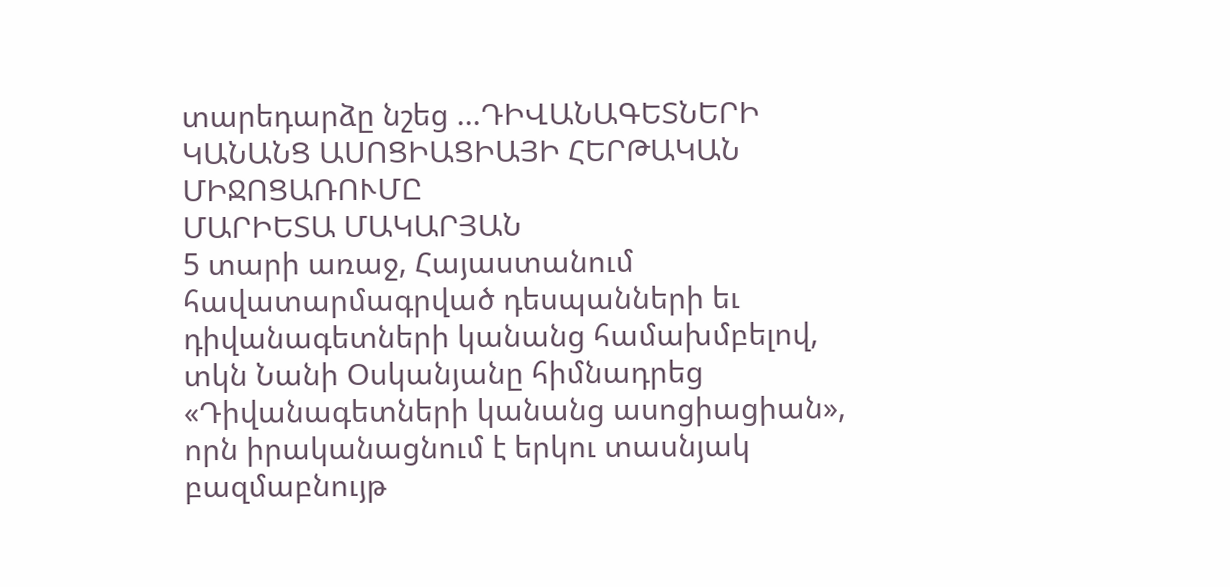տարեդարձը նշեց ...ԴԻՎԱՆԱԳԵՏՆԵՐԻ ԿԱՆԱՆՑ ԱՍՈՑԻԱՑԻԱՅԻ ՀԵՐԹԱԿԱՆ ՄԻՋՈՑԱՌՈՒՄԸ
ՄԱՐԻԵՏԱ ՄԱԿԱՐՅԱՆ
5 տարի առաջ, Հայաստանում հավատարմագրված դեսպանների եւ դիվանագետների կանանց համախմբելով, տկն Նանի Օսկանյանը հիմնադրեց «Դիվանագետների կանանց ասոցիացիան», որն իրականացնում է երկու տասնյակ բազմաբնույթ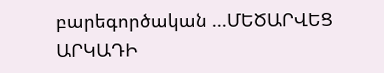բարեգործական ...ՄԵԾԱՐՎԵՑ ԱՐԿԱԴԻ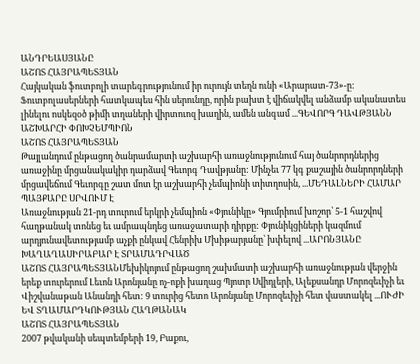ԱՆԴՐԵԱՍՅԱՆԸ
ԱՇՈՏ ՀԱՅՐԱՊԵՏՅԱՆ
Հայկական ֆուտբոլի տարեգրությունում իր ուրույն տեղն ունի «Արարատ-73»-ը: Ֆուտբոլասերների հատկապես հին սերունդը, որին բախտ է վիճակվել անձամբ ականատես լինելու ոսկեզօծ թիմի տղաների վիրտուոզ խաղին, ամեն անգամ ...ԳԵՎՈՐԳ ԴԱՎԹՅԱՆՆ ԱՇԽԱՐՀԻ ՓՈԽՉԵՄՊԻՈՆ
ԱՇՈՏ ՀԱՅՐԱՊԵՏՅԱՆ
Թայլանդում ընթացող ծանրամարտի աշխարհի առաջնությունում հայ ծանրորդներից առաջինը մրցանակակիր դարձավ Գեւորգ Դավթյանը: Մինչեւ 77 կգ քաշային ծանրորդների մրցավեճում Գեւորգը շատ մոտ էր աշխարհի չեմպիոնի տիտղոսին, ...ՄԵԴԱԼՆԵՐԻ ՀԱՄԱՐ ՊԱՅՔԱՐԸ ՍՐՎՈՒՄ Է
Առաջնության 21-րդ տուրում երկրի չեմպիոն «Փյունիկը» Գյումրիում խոշոր՝ 5-1 հաշվով հաղթանակ տոնեց եւ ամրապնդեց առաջատարի դիրքը: Փյունիկցիների կազմում արդյունավետությամբ աչքի ընկավ Հենրիխ Մխիթարյանը՝ խփելով ...ԱՐՈՆՅԱՆԸ ԽԱՂԱՂԱՍԻՐԱԲԱՐ Է ՏՐԱՄԱԴՐՎԱԾ
ԱՇՈՏ ՀԱՅՐԱՊԵՏՅԱՆՄեխիկոյում ընթացող շախմատի աշխարհի առաջնության վերջին երեք տուրերում Լեւոն Արոնյանը ոչ-ոքի խաղաց Պյոտր Սվիդլերի, Ալեքսանդր Մորոզեւիչի եւ Վիշվանաթան Անանդի հետ: 9 տուրից հետո Արոնյանը Մորոզեւիչի հետ վաստակել ...ՈՒԺԻ ԵՎ ՏՂԱՄԱՐԴԿՈՒԹՅԱՆ ՀԱՂԹԱՆԱԿ
ԱՇՈՏ ՀԱՅՐԱՊԵՏՅԱՆ
2007 թվականի սեպտեմբերի 19, Բաքու,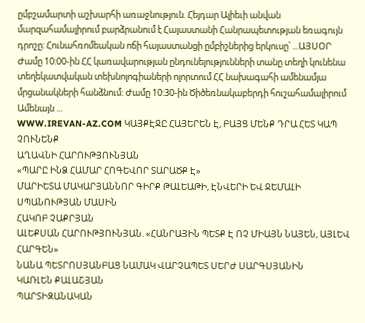ըմբշամարտի աշխարհի առաջնություն. Հեյդար Ալիեւի անվան մարզահամալիրում բարձրանում է Հայաստանի Հանրապետության եռագույն դրոշը: Հունահռոմեական ոճի հայաստանցի ըմբիշներից երկուսը՝ ...ԱՅՍՕՐ
Ժամը 10:00-ին ՀՀ կառավարության ընդունելությունների տանը տեղի կունենա տեղեկատվական տեխնոլոգիաների ոլորտում ՀՀ նախագահի ամենամյա մրցանակների հանձնում: Ժամը 10:30-ին Ծիծեռնակաբերդի հուշահամալիրում Ամենայն ...
WWW.IREVAN-AZ.COM ԿԱՅՔԷՋԸ ՀԱՅԵՐԵՆ Է, ԲԱՅՑ ՄԵՆՔ ԴՐԱ ՀԵՏ ԿԱՊ ՉՈՒՆԵՆՔ
ԱՂԱՎՆԻ ՀԱՐՈՒԹՅՈՒՆՅԱՆ
«ՊԱՐԸ ԻՆՁ ՀԱՄԱՐ ՀՈԳԵՎՈՐ ՏԱՐԱԾՔ Է»
ՄԱՐԻԵՏԱ ՄԱԿԱՐՅԱՆՆՈՐ ԳԻՐՔ ԹԱԼԵԱԹԻ, ԷՆՎԵՐԻ ԵՎ ՋԵՄԱԼԻ ՍՊԱՆՈՒԹՅԱՆ ՄԱՍԻՆ
ՀԱԿՈԲ ՉԱՔՐՅԱՆ
ԱԼԵՔՍԱՆ ՀԱՐՈՒԹՅՈՒՆՅԱՆ. «ՀԱՆՐԱՅԻՆ ՊԵՏՔ Է ՈՉ ՄԻԱՅՆ ՆԱՅԵՆ, ԱՅԼԵՎ ՀԱՐԳԵՆ»
ՆԱՆԱ ՊԵՏՐՈՍՅԱՆԲԱՑ ՆԱՄԱԿ ՎԱՐՉԱՊԵՏ ՍԵՐԺ ՍԱՐԳՍՅԱՆԻՆ
ԿԱՌԼԵՆ ՔԱԼԱՇՅԱՆ
ՊԱՐՏԻԶԱՆԱԿԱՆ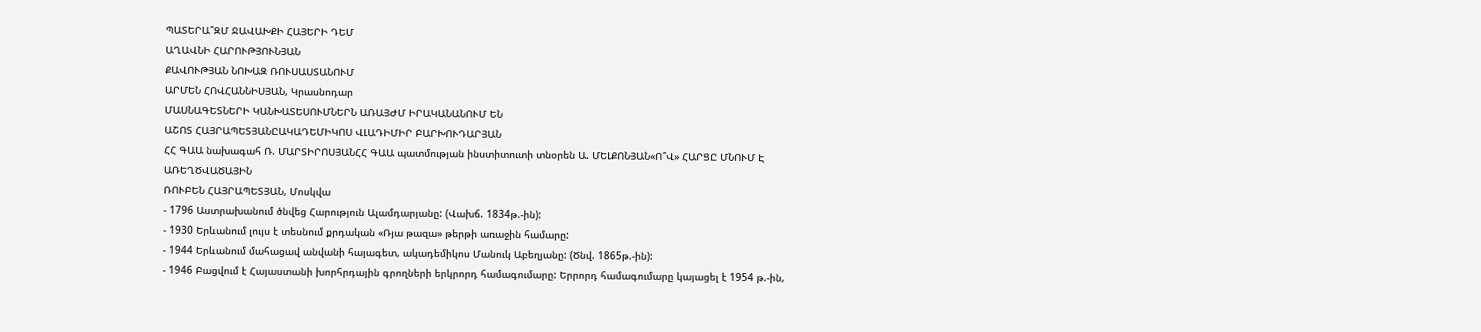ՊԱՏԵՐԱ՞ԶՄ ՋԱՎԱԽՔԻ ՀԱՅԵՐԻ ԴԵՄ
ԱՂԱՎՆԻ ՀԱՐՈՒԹՅՈՒՆՅԱՆ
ՔԱՎՈՒԹՅԱՆ ՆՈԽԱԶ ՌՈՒՍԱՍՏԱՆՈՒՄ
ԱՐՄԵՆ ՀՈՎՀԱՆՆԻՍՅԱՆ, Կրասնոդար
ՄԱՍՆԱԳԵՏՆԵՐԻ ԿԱՆԽԱՏԵՍՈՒՄՆԵՐՆ ԱՌԱՅԺՄ ԻՐԱԿԱՆԱՆՈՒՄ ԵՆ
ԱՇՈՏ ՀԱՅՐԱՊԵՏՅԱՆԸԱԿԱԴԵՄԻԿՈՍ ՎԼԱԴԻՄԻՐ ԲԱՐԽՈՒԴԱՐՅԱՆ
ՀՀ ԳԱԱ նախագահ Ռ. ՄԱՐՏԻՐՈՍՅԱՆՀՀ ԳԱԱ պատմության ինստիտուտի տնօրեն Ա. ՄԵԼՔՈՆՅԱՆ«Ո՞Վ» ՀԱՐՑԸ ՄՆՈՒՄ Է ԱՌԵՂԾՎԱԾԱՅԻՆ
ՌՈՒԲԵՆ ՀԱՅՐԱՊԵՏՅԱՆ, Մոսկվա
- 1796 Աստրախանում ծնվեց Հարություն Ալամդարյանը: (Վախճ. 1834թ.-ին):
- 1930 Երևանում լույս է տեսնում քրդական «Ռյա թազա» թերթի առաջին համարը:
- 1944 Երևանում մահացավ անվանի հայագետ, ակադեմիկոս Մանուկ Աբեղյանը: (Ծնվ. 1865թ.-ին):
- 1946 Բացվում է Հայաստանի խորհրդային գրողների երկրորդ համագումարը: Երրորդ համագումարը կայացել է 1954 թ.-ին,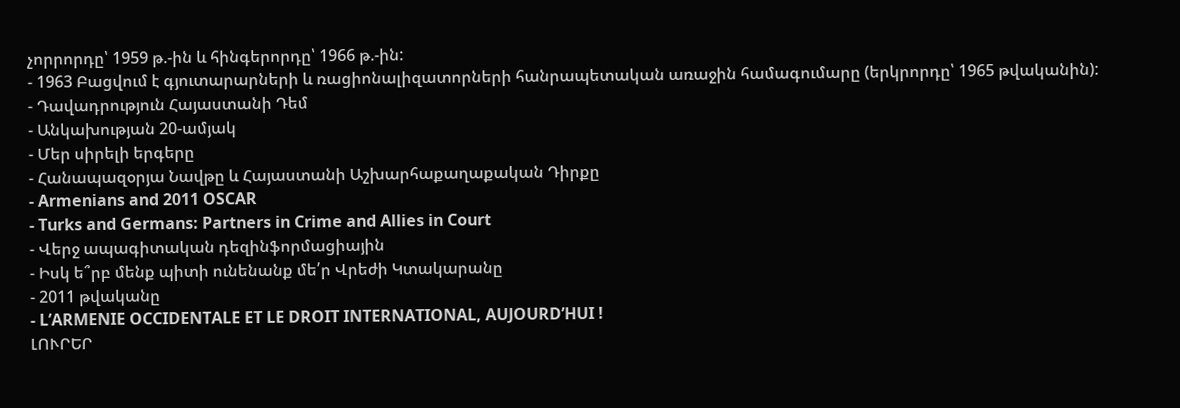չորրորդը՝ 1959 թ.-ին և հինգերորդը՝ 1966 թ.-ին:
- 1963 Բացվում է գյուտարարների և ռացիոնալիզատորների հանրապետական առաջին համագումարը (երկրորդը՝ 1965 թվականին):
- Դավադրություն Հայաստանի Դեմ
- Անկախության 20-ամյակ
- Մեր սիրելի երգերը
- Հանապազօրյա Նավթը և Հայաստանի Աշխարհաքաղաքական Դիրքը
- Armenians and 2011 OSCAR
- Turks and Germans: Partners in Crime and Allies in Court
- Վերջ ապագիտական դեզինֆորմացիային
- Իսկ ե՞րբ մենք պիտի ունենանք մե՛ր Վրեժի Կտակարանը
- 2011 թվականը
- L’ARMENIE OCCIDENTALE ET LE DROIT INTERNATIONAL, AUJOURD’HUI !
ԼՈՒՐԵՐ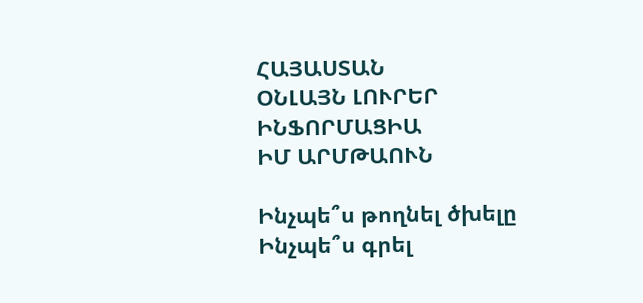ՀԱՅԱՍՏԱՆ
ՕՆԼԱՅՆ ԼՈՒՐԵՐ
ԻՆՖՈՐՄԱՑԻԱ
ԻՄ ԱՐՄԹԱՈՒՆ

Ինչպե՞ս թողնել ծխելը
Ինչպե՞ս գրել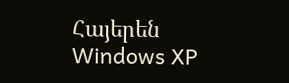Հայերեն Windows XP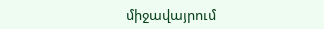միջավայրում